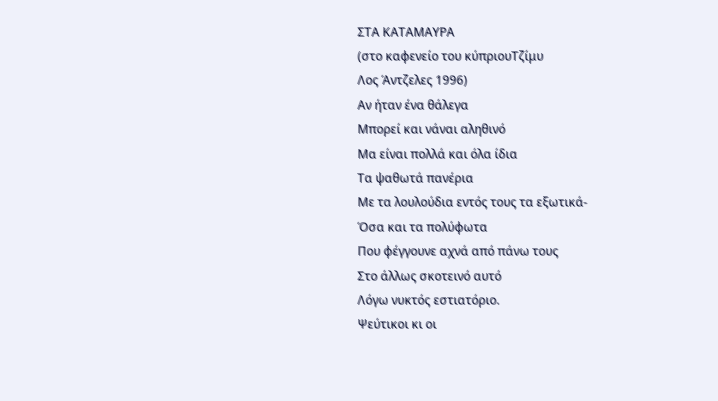ΣΤΑ ΚΑΤΑΜΑΥΡΑ
(στο καφενείο του κύπριουΤζίμυ
Λος Άντζελες 1996)
Αν ήταν ένα θάλεγα
Μπορεί και νάναι αληθινό
Μα είναι πολλά και όλα ίδια
Τα ψαθωτά πανέρια
Με τα λουλούδια εντός τους τα εξωτικά-
Όσα και τα πολύφωτα
Που φέγγουνε αχνά από πάνω τους
Στο άλλως σκοτεινό αυτό
Λόγω νυκτός εστιατόριο.
Ψεύτικοι κι οι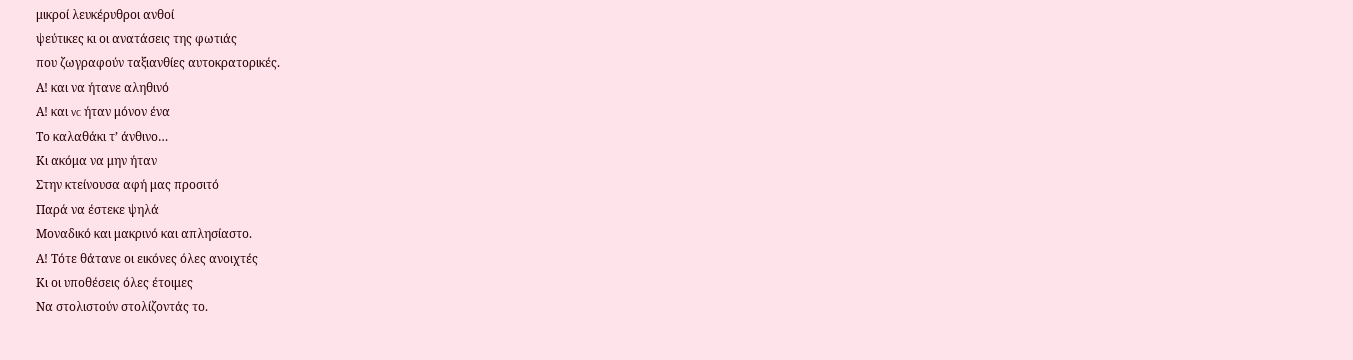μικροί λευκέρυθροι ανθοί
ψεύτικες κι οι ανατάσεις της φωτιάς
που ζωγραφούν ταξιανθίες αυτοκρατορικές.
Α! και να ήτανε αληθινό
Α! και vc ήταν μόνον ένα
Το καλαθάκι τ’ άνθινο…
Κι ακόμα να μην ήταν
Στην κτείνουσα αφή μας προσιτό
Παρά να έστεκε ψηλά
Μοναδικό και μακρινό και απλησίαστο.
Α! Τότε θάτανε οι εικόνες όλες ανοιχτές
Κι οι υποθέσεις όλες έτοιμες
Να στολιστούν στολίζοντάς το.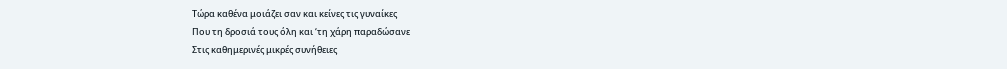Τώρα καθένα μοιάζει σαν και κείνες τις γυναίκες
Που τη δροσιά τους όλη και ‘τη χάρη παραδώσανε
Στις καθημερινές μικρές συνήθειες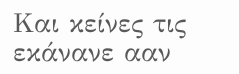Και κείνες τις εκάνανε ααν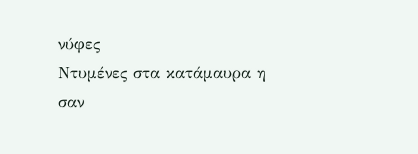νύφες
Ντυμένες στα κατάμαυρα η σαν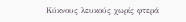Κύκνους λευκούς χωρίς φτερά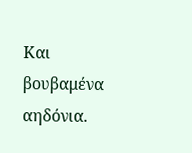Και βουβαμένα αηδόνια.